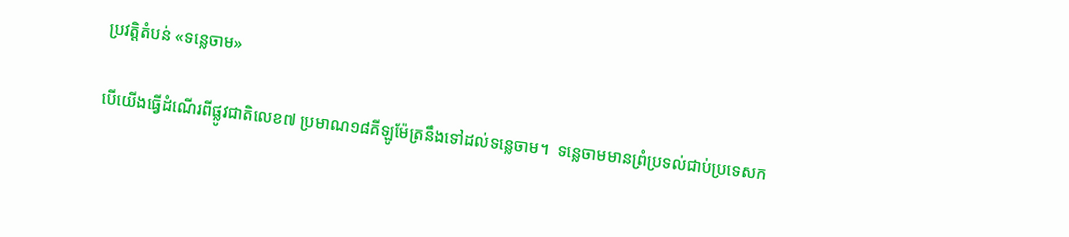ប្រវត្តិតំបន់ «ទន្លេចាម»

បើយើងធ្វើដំណើរពីផ្លូវជាតិលេខ៧ ប្រមាណ១៨គីឡូម៉ែត្រនឹងទៅដល់ទន្លេចាម។  ទន្លេចាមមានព្រំប្រទល់ជាប់ប្រទេសក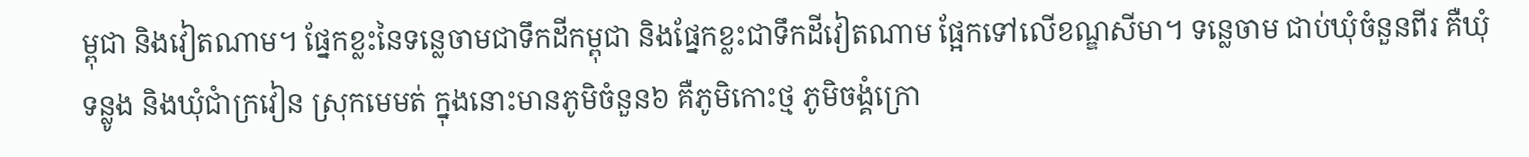ម្ពុជា និងវៀតណាម។ ផ្នែកខ្លះនៃទន្លេចាមជាទឹកដីកម្ពុជា និងផ្នែកខ្លះជាទឹកដីវៀតណាម ផ្អែកទៅលើខណ្ឌសីមា។ ទន្លេចាម ជាប់ឃុំចំនួនពីរ គឺឃុំទន្លូង និងឃុំជាំក្រវៀន ស្រុកមេមត់ ក្នុងនោះមានភូមិចំនួន៦ គឺភូមិកោះថ្ម ភូមិចង្គំក្រោ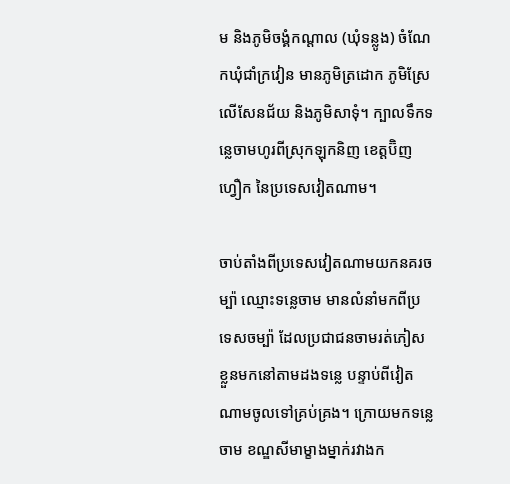ម និងភូមិចង្គំកណ្តាល (ឃុំទន្លូង) ចំណែកឃុំជាំក្រវៀន មានភូមិត្រដោក ភូមិស្រែលើសែនជ័យ និងភូមិសាទុំ។ ក្បាលទឹកទន្លេចាមហូរពីស្រុកឡុកនិញ ខេត្តប៊ិញហ្វឿក នៃប្រទេសវៀតណាម។

ចាប់តាំងពីប្រទេសវៀតណាមយកនគរចម្ប៉ា ឈ្មោះទន្លេចាម មានលំនាំមកពីប្រទេសចម្ប៉ា ដែលប្រជាជនចាមរត់ភៀសខ្លួនមកនៅតាមដងទន្លេ បន្ទាប់ពីវៀតណាមចូលទៅគ្រប់គ្រង។ ក្រោយមកទន្លេចាម ខណ្ឌសីមាម្ខាងម្នាក់រវាងក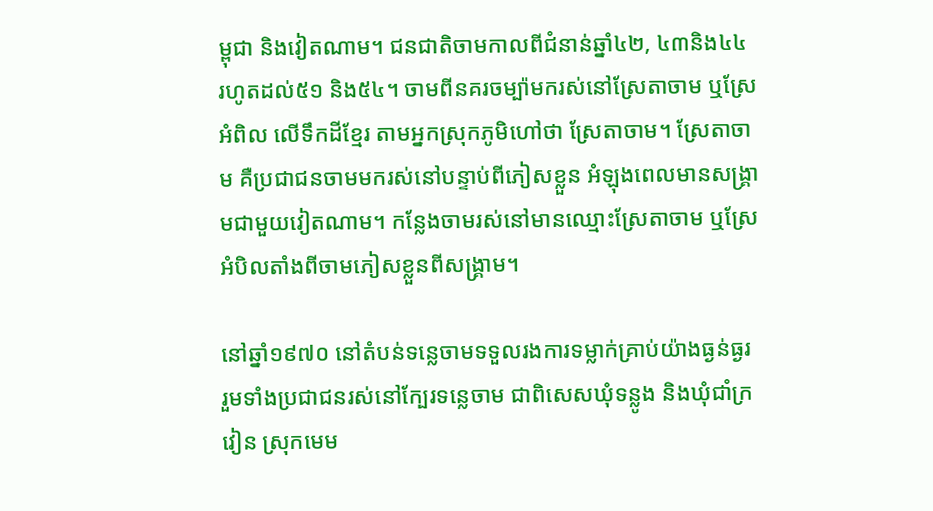ម្ពុជា និងវៀតណាម។ ជនជាតិចាមកាលពីជំនាន់ឆ្នាំ៤២, ៤៣និង៤៤ រហូតដល់៥១ និង៥៤។ ចាមពីនគរចម្ប៉ាមករស់នៅស្រែតាចាម ឬស្រែអំពិល លើទឹកដីខ្មែរ តាមអ្នកស្រុកភូមិហៅថា ស្រែតាចាម។ ស្រែតាចាម គឺប្រជាជនចាមមករស់នៅបន្ទាប់ពីភៀសខ្លួន អំឡុងពេលមានសង្គ្រាមជាមួយវៀតណាម។ កន្លែងចាមរស់នៅមានឈ្មោះស្រែតាចាម ឬស្រែអំបិលតាំងពីចាមភៀសខ្លួនពីសង្គ្រាម។

នៅឆ្នាំ១៩៧០ នៅតំបន់ទន្លេចាមទទួលរងការទម្លាក់គ្រាប់យ៉ាងធ្ងន់ធ្ងរ រួមទាំងប្រជាជនរស់នៅក្បែរទន្លេចាម ជាពិសេសឃុំទន្លូង និងឃុំជាំក្រវៀន ស្រុកមេម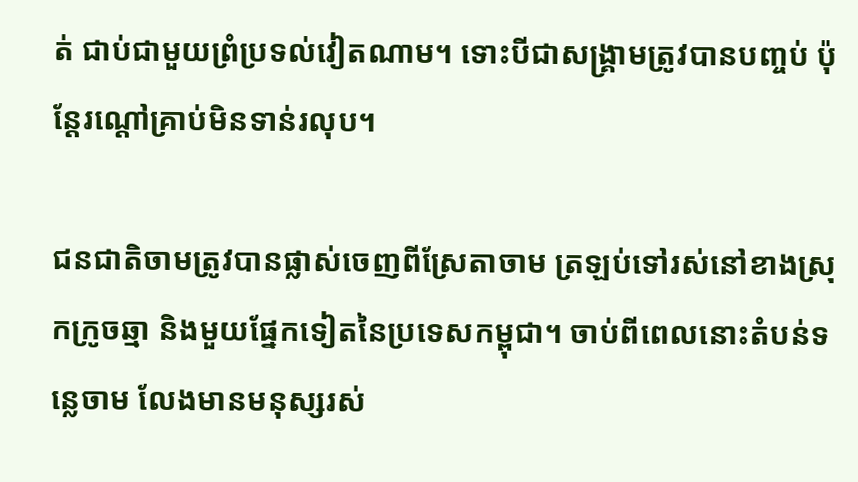ត់ ជាប់ជាមួយព្រំប្រទល់វៀតណាម។ ទោះបីជាសង្គ្រាមត្រូវបានបញ្ចប់ ប៉ុន្តែរណ្តៅគ្រាប់មិនទាន់រលុប។

ជនជាតិចាមត្រូវបានផ្លាស់ចេញពីស្រែតាចាម ត្រឡប់ទៅរស់នៅខាងស្រុកក្រូចឆ្មា និងមួយផ្នែកទៀតនៃប្រទេសកម្ពុជា។ ចាប់ពីពេលនោះតំបន់ទន្លេចាម លែងមានមនុស្សរស់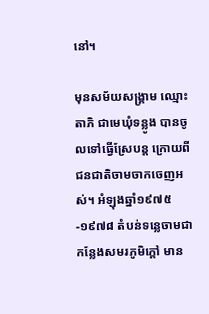នៅ។

មុនសម័យសង្គ្រាម ឈ្មោះ តាភិ ជាមេឃុំទន្លូង បានចូលទៅធ្វើស្រែបន្ត ក្រោយពីជនជាតិចាមចាកចេញអស់។ អំឡុងឆ្នាំ១៩៧៥-១៩៧៨ តំបន់ទន្លេចាមជាកន្លែងសមរភូមិក្តៅ មាន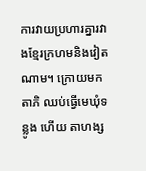ការវាយប្រហារគ្នារវាងខ្មែរក្រហមនិងវៀតណាម។ ក្រោយមក តាភិ ឈប់ធ្វើមេឃុំទន្លូង ហើយ តាហង្ស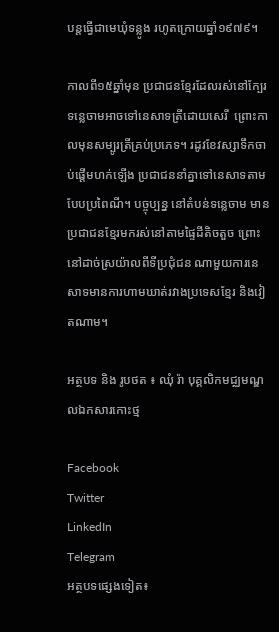បន្តធ្វើជាមេឃុំទន្លូង រហូតក្រោយឆ្នាំ១៩៧៩។

កាលពី១៥ឆ្នាំមុន ប្រជាជនខ្មែរដែលរស់នៅក្បែរទន្លេចាមអាចទៅនេសាទត្រីដោយសេរី  ព្រោះកាលមុនសម្បូរត្រីគ្រប់ប្រភេទ។ រដូវខែវស្សាទឹកចាប់ផ្តើមហក់ឡើង ប្រជាជននាំគ្នាទៅនេសាទតាមបែបប្រពៃណី។ បច្ចុប្បន្ន នៅតំបន់ទន្លេចាម មានប្រជាជនខ្មែរមករស់នៅតាមផ្ទៃដីតិចតួច ព្រោះនៅដាច់ស្រយ៉ាលពីទីប្រជុំជន ណាមួយការនេសាទមានការហាមឃាត់រវាងប្រទេសខ្មែរ និងវៀតណាម។

អត្ថបទ និង រូបថត ៖ ឈុំ រ៉ា បុគ្គលិកមជ្ឈមណ្ឌលឯកសារកោះថ្ម

Facebook
Twitter
LinkedIn
Telegram
អត្ថបទផ្សេងទៀត៖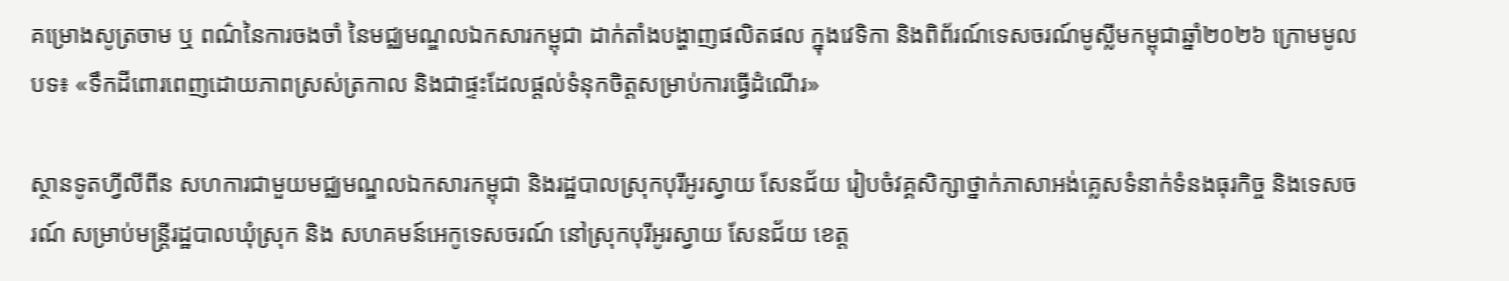គម្រោងសូត្រចាម ឬ ពណ៌នៃការចងចាំ នៃមជ្ឈមណ្ឌលឯកសារកម្ពុជា ដាក់តាំងបង្ហាញផលិតផល ក្នុងវេទិកា និងពិព័រណ៍ទេសចរណ៍មូស្លីមកម្ពុជាឆ្នាំ២០២៦ ក្រោមមូលបទ៖ «ទឹកដីពោរពេញដោយភាពស្រស់ត្រកាល និងជាផ្ទះដែលផ្ដល់ទំនុកចិត្តសម្រាប់ការធ្វើដំណើរ»

ស្ថានទូតហ្វីលីពីន សហការជាមួយមជ្ឈមណ្ឌលឯកសារកម្ពុជា និងរដ្ឋបាលស្រុកបុរីអូរស្វាយ សែនជ័យ រៀបចំវគ្គសិក្សាថ្នាក់ភាសាអង់គ្លេសទំនាក់ទំនងធុរកិច្ច និងទេសចរណ៍ សម្រាប់មន្ត្រីរដ្ឋបាលឃុំស្រុក និង សហគមន៍អេកូទេសចរណ៍ នៅស្រុកបុរីអូរស្វាយ សែនជ័យ ខេត្ត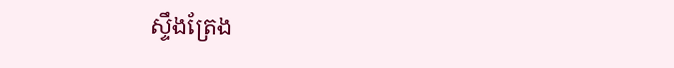ស្ទឹងត្រែង